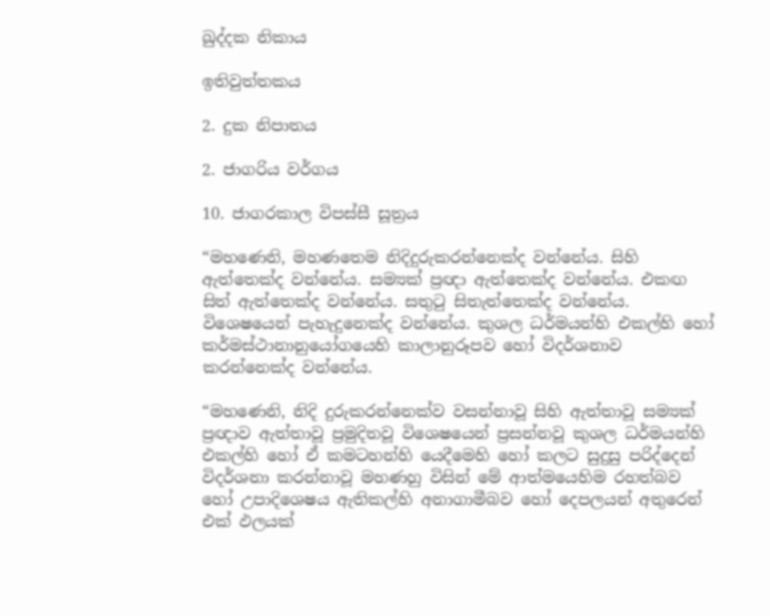ඛුද්දක නිකාය

ඉතිවුත්තකය

2. දුක නිපාතය

2. ජාගරිය වර්ගය

10. ජාගරකාල විපස්සී සූත්‍රය

“මහණෙනි, මහණතෙම නිදිදුරුකරන්නෙක්ද වන්නේය. සිහි ඇත්තෙක්ද වන්නේය. සම්‍යක් ප්‍රඥා ඇත්තෙක්ද වන්නේය. එකඟ සිත් ඇත්තෙක්ද වන්නේය. සතුටු සිතැත්තෙක්ද වන්නේය. විශෙෂයෙන් පැහැදුනෙක්ද වන්නේය. කුශල ධර්මයන්හි එකල්හි හෝ කර්මස්ථානානුයෝගයෙහි කාලානුරූපව හෝ විදර්ශනාව කරන්නෙක්ද වන්නේය.

“මහණෙනි, නිදි දුරුකරන්නෙක්ව වසන්නාවූ සිහි ඇත්තාවූ සම්‍යක් ප්‍රඥාව ඇත්තාවූ ප්‍රමුදිතවූ විශෙෂයෙන් ප්‍රසන්නවූ කුශල ධර්මයන්හි එකල්හි හෝ ඒ කමටහන්හි යෙදීමෙහි හෝ කලට සුදුසු පරිද්දෙන් විදර්ශනා කරන්නාවූ මහණහු විසින් මේ ආත්මයෙහිම රහත්බව හෝ උපාදිශෙෂය ඇතිකල්හි අනාගාමීබව හෝ දෙපලයන් අතුරෙන් එක් ඵලයක්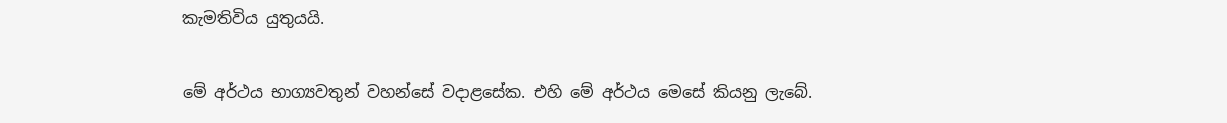කැමතිවිය යුතුයයි.

මේ අර්ථය භාග්‍යවතුන් වහන්සේ වදාළසේක. එහි මේ අර්ථය මෙසේ කියනු ලැබේ.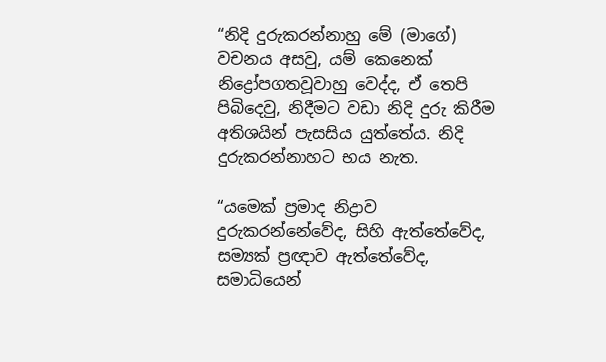“නිදි දුරුකරන්නාහු මේ (මාගේ) වචනය අසවු, යම් කෙනෙක් නිද්‍රෝපගතවූවාහු වෙද්ද, ඒ තෙපි පිබිදෙවු, නිදීමට වඩා නිදි දුරු කිරීම අතිශයින් පැසසිය යුත්තේය. නිදි දුරුකරන්නාහට භය නැත.

“යමෙක් ප්‍රමාද නිද්‍රාව දුරුකරන්නේවේද, සිහි ඇත්තේවේද, සම්‍යක් ප්‍රඥාව ඇත්තේවේද, සමාධියෙන්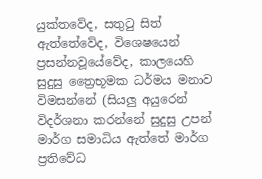යුක්තවේද, සතුටු සිත් ඇත්තේවේද, විශෙෂයෙන් ප්‍රසන්නවූයේවේද, කාලයෙහි සුදුසු ත්‍රෛභූමක ධර්මය මනාව විමසන්නේ (සියලු අයුරෙන් විදර්ශනා කරන්නේ සුදුසු උපන් මාර්ග සමාධිය ඇත්තේ මාර්ග ප්‍රතිවේධ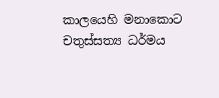කාලයෙහි මනාකොට චතුස්සත්‍ය ධර්මය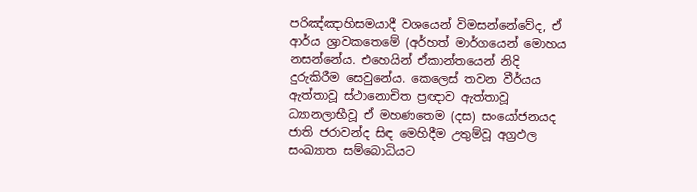පරිඤ්ඤාහිසමයාදී වශයෙන් විමසන්නේවේද, ඒ ආර්ය ශ්‍රාවකතෙමේ (අර්හත් මාර්ගයෙන් මොහය නසන්නේය. එහෙයින් ඒකාන්තයෙන් නිදි දුරුකිරීම සෙවුනේය. කෙලෙස් තවන වීර්යය ඇත්තාවූ ස්ථානොචිත ප්‍රඥාව ඇත්තාවූ ධ්‍යානලාභීවූ ඒ මහණතෙම (දස) සංයෝජනයද ජාති ජරාවන්ද සිඳ මෙහිදීම උතුම්වූ අග්‍රඵල සංඛ්‍යාත සම්බොධියට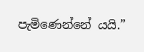පැමිණෙන්නේ යයි.”